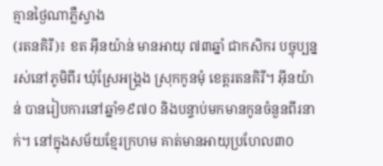គ្មានថ្ងៃណាភ្លឺស្វាង
(រតនគិរី)៖ ខត អ៊ីនយ៉ាន់ មានអាយុ ៧៣ឆ្នាំ ជាកសិករ បច្ចុប្បន្នរស់នៅភូមិពីរ ឃុំស្រែអង្គ្រង ស្រុកកូនមុំ ខេត្តរតនគិរី។ អ៊ីនយ៉ាន់ បានរៀបការនៅឆ្នាំ១៩៧០ និងបន្ទាប់មកមានកូនចំនួនពីរនាក់។ នៅក្នុងសម័យខ្មែរក្រហម គាត់មានអាយុប្រហែល៣០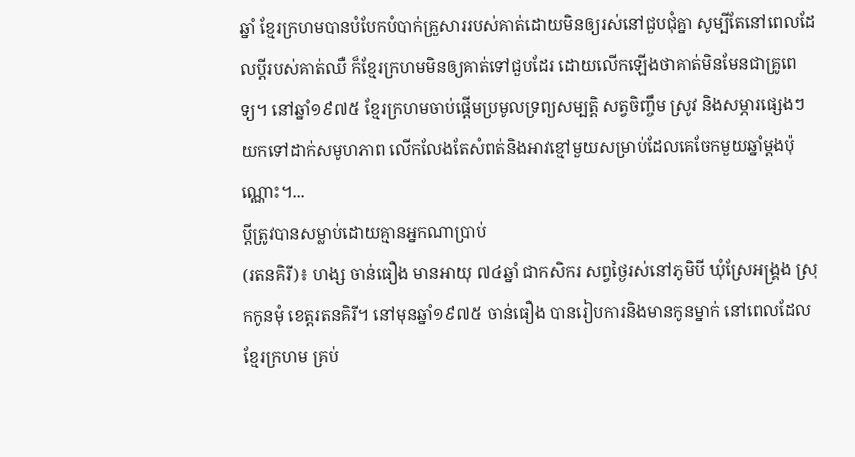ឆ្នាំ ខ្មែរក្រហមបានបំបែកបំបាក់គ្រួសាររបស់គាត់ដោយមិនឲ្យរស់នៅជួបជុំគ្នា សូម្បីតែនៅពេលដែលប្ដីរបស់គាត់ឈឺ ក៏ខ្មែរក្រហមមិនឲ្យគាត់ទៅជួបដែរ ដោយលើកឡើងថាគាត់មិនមែនជាគ្រូពេទ្យ។ នៅឆ្នាំ១៩៧៥ ខ្មែរក្រហមចាប់ផ្ដើមប្រមូលទ្រព្យសម្បត្តិ សត្វចិញ្ចឹម ស្រូវ និងសម្ភារផ្សេងៗយកទៅដាក់សមូហភាព លើកលែងតែសំពត់និងអាវខ្មៅមួយសម្រាប់ដែលគេចែកមួយឆ្នាំម្តងប៉ុណ្ណោះ។...
ប្តីត្រូវបានសម្លាប់ដោយគ្មានអ្នកណាប្រាប់
(រតនគិរី)៖ ហង្ស ចាន់ធឿង មានអាយុ ៧៤ឆ្នាំ ជាកសិករ សព្វថ្ងៃរស់នៅភូមិបី ឃុំស្រែអង្គ្រង ស្រុកកូនមុំ ខេត្តរតនគិរី។ នៅមុនឆ្នាំ១៩៧៥ ចាន់ធឿង បានរៀបការនិងមានកូនម្នាក់ នៅពេលដែលខ្មែរក្រហម គ្រប់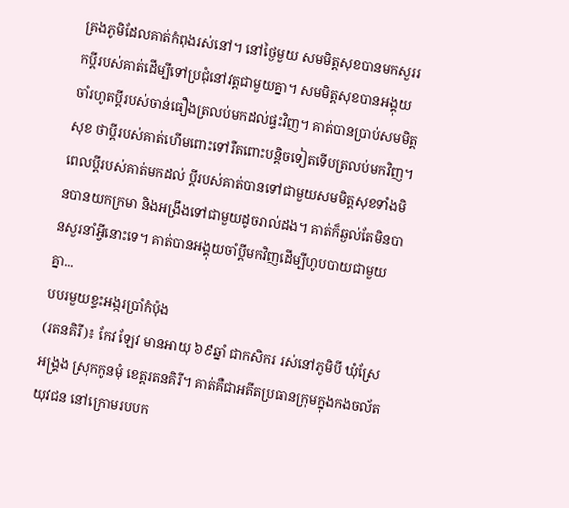គ្រងភូមិដែលគាត់កំពុងរស់នៅ។ នៅថ្ងៃមួយ សមមិត្តសុខបានមកសួររកប្តីរបស់គាត់ដើម្បីទៅប្រជុំនៅវត្តជាមួយគ្នា។ សមមិត្តសុខបានអង្គុយចាំរហូតប្តីរបស់ចាន់ធឿងត្រលប់មកដល់ផ្ទះវិញ។ គាត់បានប្រាប់សមមិត្តសុខ ថាប្ដីរបស់គាត់ហើមពោះទៅរឺតពោះបន្តិចទៀតទើបត្រលប់មកវិញ។ ពេលប្តីរបស់គាត់មកដល់ ប្តីរបស់គាត់បានទៅជាមួយសមមិត្តសុខទាំងមិនបានយកក្រមា និងអង្រឹងទៅជាមួយដូចរាល់ដង។ គាត់ក៏ឆ្ងល់តែមិនបានសួរនាំអ្វីនោះទេ។ គាត់បានអង្គុយចាំប្តីមកវិញដើម្បីហូបបាយជាមួយគ្នា...
បបរមួយខ្ទះអង្ករប្រាំកំប៉ុង
(រតនគិរី)៖ កែវ ឡែវ មានអាយុ ៦៩ឆ្នាំ ជាកសិករ រស់នៅភូមិបី ឃុំស្រែអង្គ្រង ស្រុកកូនមុំ ខេត្តរតនគិរី។ គាត់គឺជាអតីតប្រធានក្រុមក្នុងកងចល័តយុវជន នៅក្រោមរបបក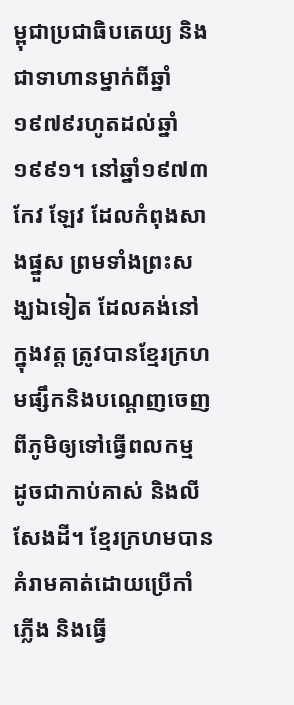ម្ពុជាប្រជាធិបតេយ្យ និងជាទាហានម្នាក់ពីឆ្នាំ១៩៧៩រហូតដល់ឆ្នាំ១៩៩១។ នៅឆ្នាំ១៩៧៣ កែវ ឡែវ ដែលកំពុងសាងផ្នួស ព្រមទាំងព្រះសង្ឃឯទៀត ដែលគង់នៅក្នុងវត្ត ត្រូវបានខ្មែរក្រហមផ្សឹកនិងបណ្ដេញចេញពីភូមិឲ្យទៅធ្វើពលកម្ម ដូចជាកាប់គាស់ និងលីសែងដី។ ខ្មែរក្រហមបានគំរាមគាត់ដោយប្រើកាំភ្លើង និងធ្វើ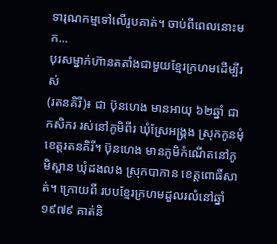ទារុណកម្មទៅលើរូបគាត់។ ចាប់ពីពេលនោះមក...
បុរសម្នាក់ហ៊ានតតាំងជាមួយខ្មែរក្រហមដើម្បីរស់
(រតនគិរី)៖ ជា ប៊ុនហេង មានអាយុ ៦២ឆ្នាំ ជាកសិករ រស់នៅភូមិពីរ ឃុំស្រែអង្គ្រង ស្រុកកូនមុំ ខេត្តរតនគិរី។ ប៊ុនហេង មានភូមិកំណើតនៅភូមិស្ពាន ឃុំដងលង ស្រុកបាកាន ខេត្តពោធិ៍សាត់។ ក្រោយពី របបខ្មែរក្រហមដួលរលំនៅឆ្នាំ១៩៧៩ គាត់និ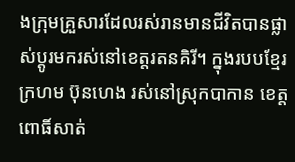ងក្រុមគ្រួសារដែលរស់រានមានជីវិតបានផ្លាស់ប្ដូរមករស់នៅខេត្តរតនគិរី។ ក្នុងរបបខ្មែរក្រហម ប៊ុនហេង រស់នៅស្រុកបាកាន ខេត្តពោធិ៍សាត់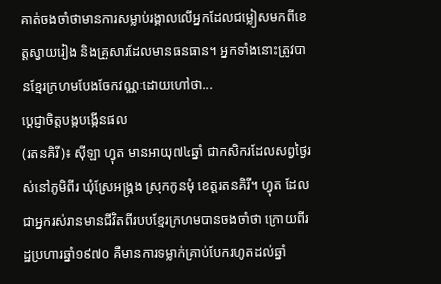គាត់ចងចាំថាមានការសម្លាប់រង្គាលលើអ្នកដែលជម្លៀសមកពីខេត្តស្វាយរៀង និងគ្រួសារដែលមានធនធាន។ អ្នកទាំងនោះត្រូវបានខ្មែរក្រហមបែងចែកវណ្ណៈដោយហៅថា...
ប្ដេជ្ញាចិត្តបង្កបង្កើនផល
(រតនគិរី)៖ ស៊ីឡា ហ្វុត មានអាយុ៧៤ឆ្នាំ ជាកសិករដែលសព្វថ្ងៃរស់នៅភូមិពីរ ឃុំស្រែអង្គ្រង ស្រុកកូនមុំ ខេត្តរតនគិរី។ ហ្វុត ដែលជាអ្នករស់រានមានជីវិតពីរបបខ្មែរក្រហមបានចងចាំថា ក្រោយពីរដ្ឋប្រហារឆ្នាំ១៩៧០ គឺមានការទម្លាក់គ្រាប់បែករហូតដល់ឆ្នាំ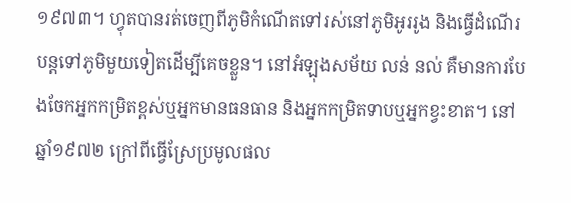១៩៧៣។ ហ្វុតបានរត់ចេញពីភូមិកំណើតទៅរស់នៅភូមិអូររូង និងធ្វើដំណើរបន្តទៅភូមិមួយទៀតដើម្បីគេចខ្លួន។ នៅអំឡុងសម័យ លន់ នល់ គឺមានការបែងចែកអ្នកកម្រិតខ្ពស់ឬអ្នកមានធនធាន និងអ្នកកម្រិតទាបឬអ្នកខ្វះខាត។ នៅឆ្នាំ១៩៧២ ក្រៅពីធ្វើស្រែប្រមូលផល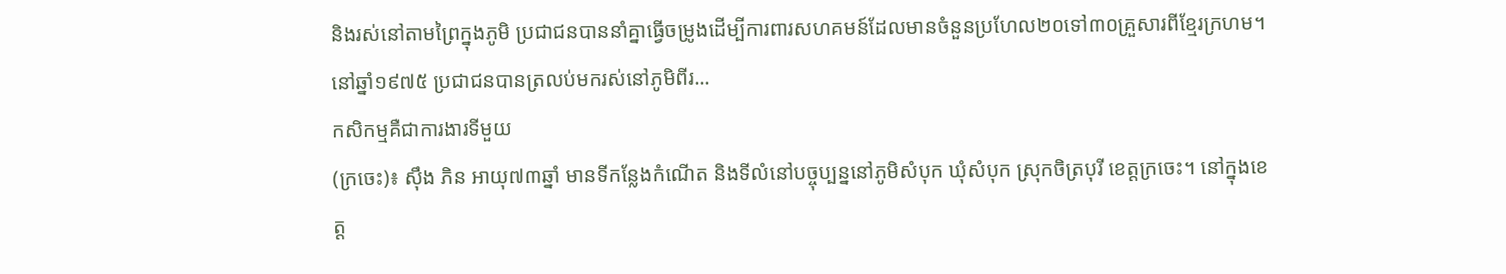និងរស់នៅតាមព្រៃក្នុងភូមិ ប្រជាជនបាននាំគ្នាធ្វើចម្រូងដើម្បីការពារសហគមន៍ដែលមានចំនួនប្រហែល២០ទៅ៣០គ្រួសារពីខ្មែរក្រហម។ នៅឆ្នាំ១៩៧៥ ប្រជាជនបានត្រលប់មករស់នៅភូមិពីរ...
កសិកម្មគឺជាការងារទីមួយ
(ក្រចេះ)៖ ស៊ឹង ភិន អាយុ៧៣ឆ្នាំ មានទីកន្លែងកំណើត និងទីលំនៅបច្ចុប្បន្ននៅភូមិសំបុក ឃុំសំបុក ស្រុកចិត្របុរី ខេត្តក្រចេះ។ នៅក្នុងខេត្ត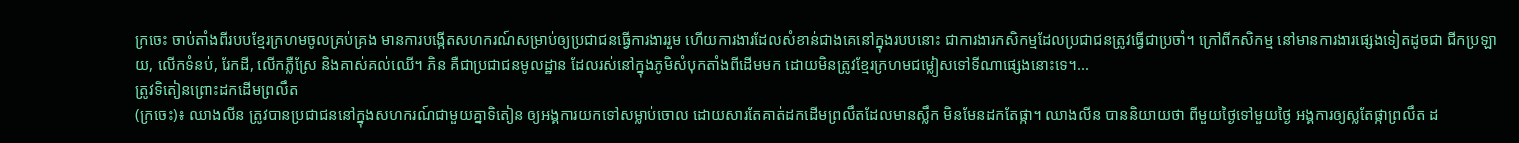ក្រចេះ ចាប់តាំងពីរបបខ្មែរក្រហមចូលគ្រប់គ្រង មានការបង្កើតសហករណ៍សម្រាប់ឲ្យប្រជាជនធ្វើការងាររួម ហើយការងារដែលសំខាន់ជាងគេនៅក្នុងរបបនោះ ជាការងារកសិកម្មដែលប្រជាជនត្រូវធ្វើជាប្រចាំ។ ក្រៅពីកសិកម្ម នៅមានការងារផ្សេងទៀតដូចជា ជីកប្រឡាយ, លើកទំនប់, រែកដី, លើកភ្លឺស្រែ និងគាស់គល់ឈើ។ ភិន គឺជាប្រជាជនមូលដ្ឋាន ដែលរស់នៅក្នុងភូមិសំបុកតាំងពីដើមមក ដោយមិនត្រូវខ្មែរក្រហមជម្លៀសទៅទីណាផ្សេងនោះទេ។...
ត្រូវទិតៀនព្រោះដកដើមព្រលឹត
(ក្រចេះ)៖ ឈាងលីន ត្រូវបានប្រជាជននៅក្នុងសហករណ៍ជាមួយគ្នាទិតៀន ឲ្យអង្គការយកទៅសម្លាប់ចោល ដោយសារតែគាត់ដកដើមព្រលឹតដែលមានស្លឹក មិនមែនដកតែផ្កា។ ឈាងលីន បាននិយាយថា ពីមួយថ្ងៃទៅមួយថ្ងៃ អង្គការឲ្យស្លតែផ្កាព្រលឹត ដ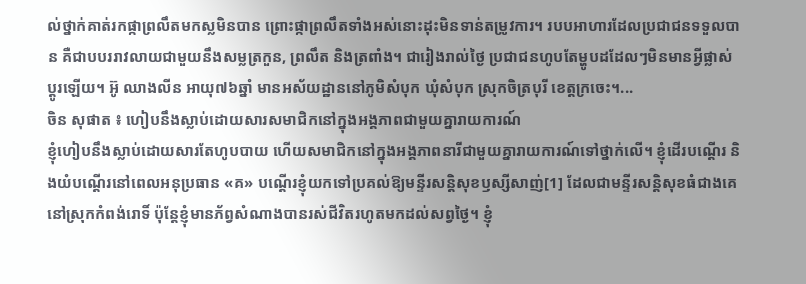ល់ថ្នាក់គាត់រកផ្កាព្រលឹតមកស្លមិនបាន ព្រោះផ្កាព្រលឹតទាំងអស់នោះដុះមិនទាន់តម្រូវការ។ របបអាហារដែលប្រជាជនទទួលបាន គឺជាបបររាវលាយជាមួយនឹងសម្លត្រកួន, ព្រលឹត និងត្រពាំង។ ជារៀងរាល់ថ្ងៃ ប្រជាជនហូបតែម្ហូបដដែលៗមិនមានអ្វីផ្លាស់ប្ដូរឡើយ។ អ៊ូ ឈាងលីន អាយុ៧៦ឆ្នាំ មានអស័យដ្ឋាននៅភូមិសំបុក ឃុំសំបុក ស្រុកចិត្របុរី ខេត្តក្រចេះ។...
ចិន សុផាត ៖ ហៀបនឹងស្លាប់ដោយសារសមាជិកនៅក្នុងអង្គភាពជាមួយគ្នារាយការណ៍
ខ្ញុំហៀបនឹងស្លាប់ដោយសារតែហូបបាយ ហើយសមាជិកនៅក្នុងអង្គភាពនារីជាមួយគ្នារាយការណ៍ទៅថ្នាក់លើ។ ខ្ញុំដើរបណ្តើរ និងយំបណ្តើរនៅពេលអនុប្រធាន «គ» បណ្តើរខ្ញុំយកទៅប្រគល់ឱ្យមន្ទីរសន្តិសុខឫស្សីសាញ់[1] ដែលជាមន្ទីរសន្តិសុខធំជាងគេនៅស្រុកកំពង់រោទិ៍ ប៉ុន្តែខ្ញុំមានភ័ព្វសំណាងបានរស់ជីវិតរហូតមកដល់សព្វថ្ងៃ។ ខ្ញុំ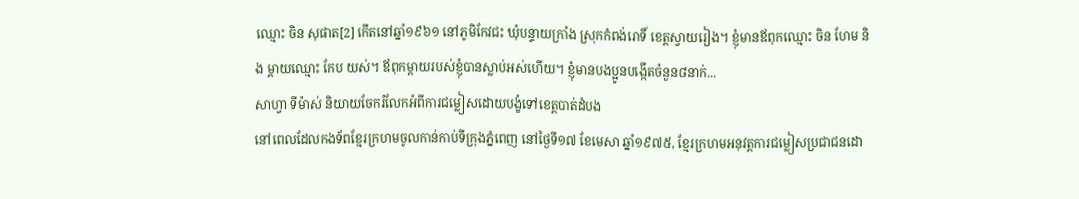ឈ្មោះ ចិន សុផាត[2] កើតនៅឆ្នាំ១៩៦១ នៅភូមិកែវជះ ឃុំបន្ទាយក្រាំង ស្រុកកំពង់រោទិ៍ ខេត្តស្វាយរៀង។ ខ្ញុំមានឪពុកឈ្មោះ ចិន ហែម និង ម្តាយឈ្មោះ កែប យស់។ ឪពុកម្តាយរបស់ខ្ញុំបានស្លាប់អស់ហើយ។ ខ្ញុំមានបងប្អូនបង្កើតចំនួន៨នាក់...
សាហ្វា ទីម៉ាស់ និយាយចែករំលែកអំពីការជម្លៀសដោយបង្ខំទៅខេត្តបាត់ដំបង
នៅពេលដែលកងទ័ពខ្មែរក្រហមចូលកាន់កាប់ទីក្រុងភ្នំពេញ នៅថ្ងៃទី១៧ ខែមេសា ឆ្នាំ១៩៧៥, ខ្មែរក្រហមអនុវត្តការជម្លៀសប្រជាជនដោ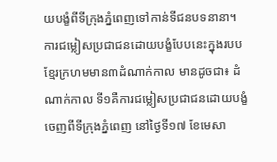យបង្ខំពីទីក្រុងភ្នំពេញទៅកាន់ទីជនបទនានា។ ការជម្លៀសប្រជាជនដោយបង្ខំបែបនេះក្នុងរបបខ្មែរក្រហមមាន៣ដំណាក់កាល មានដូចជា៖ ដំណាក់កាល ទី១គឺការជម្លៀសប្រជាជនដោយបង្ខំចេញពីទីក្រុងភ្នំពេញ នៅថ្ងៃទី១៧ ខែមេសា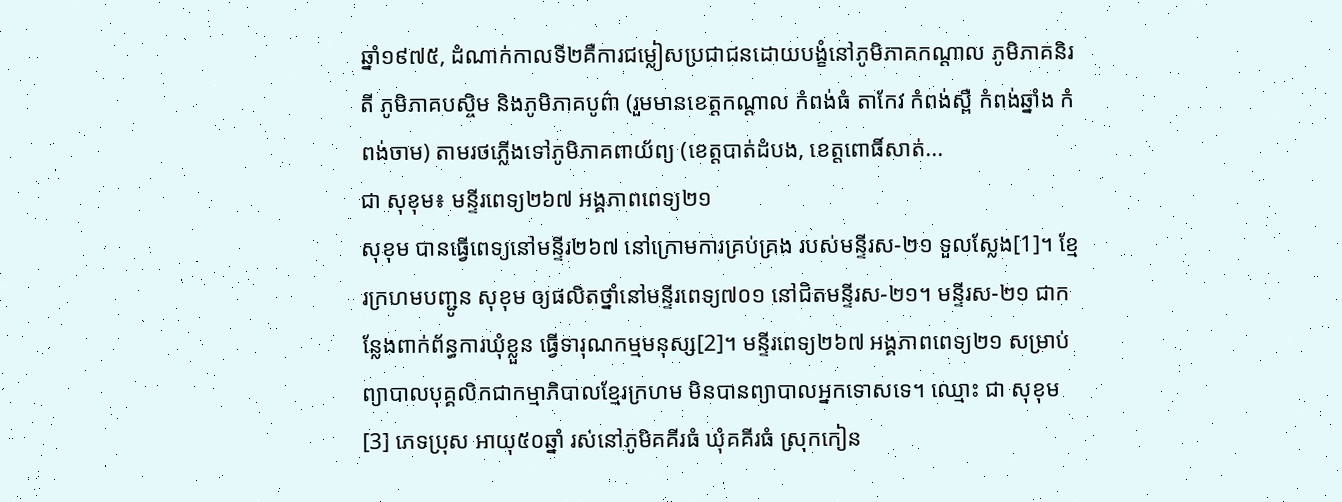ឆ្នាំ១៩៧៥, ដំណាក់កាលទី២គឺការជម្លៀសប្រជាជនដោយបង្ខំនៅភូមិភាគកណ្ដាល ភូមិភាគនិរតី ភូមិភាគបស្ចិម និងភូមិភាគបូព៌ា (រួមមានខេត្តកណ្តាល កំពង់ធំ តាកែវ កំពង់ស្ពឺ កំពង់ឆ្នាំង កំពង់ចាម) តាមរថភ្លើងទៅភូមិភាគពាយ័ព្យ (ខេត្តបាត់ដំបង, ខេត្តពោធិ៍សាត់...
ជា សុខុម៖ មន្ទីរពេទ្យ២៦៧ អង្គភាពពេទ្យ២១
សុខុម បានធ្វើពេទ្យនៅមន្ទីរ២៦៧ នៅក្រោមការគ្រប់គ្រង របស់មន្ទីរស-២១ ទួលសែ្លង[1]។ ខ្មែរក្រហមបញ្ជូន សុខុម ឲ្យផលិតថ្នាំនៅមន្ទីរពេទ្យ៧០១ នៅជិតមន្ទីរស-២១។ មន្ទីរស-២១ ជាកន្លែងពាក់ព័ន្ធការឃុំខ្លួន ធ្វើទារុណកម្មមនុស្ស[2]។ មន្ទីរពេទ្យ២៦៧ អង្គភាពពេទ្យ២១ សម្រាប់ព្យាបាលបុគ្គលិកជាកម្មាភិបាលខែ្មរក្រហម មិនបានព្យាបាលអ្នកទោសទេ។ ឈ្មោះ ជា សុខុម[3] ភេទប្រុស អាយុ៥០ឆ្នាំ រស់នៅភូមិគគីរធំ ឃុំគគីរធំ ស្រុកកៀន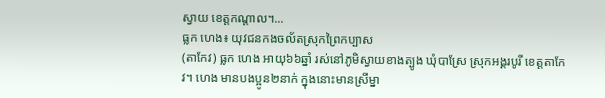ស្វាយ ខេត្តកណ្តាល។...
ធ្លក ហេង៖ យុវជនកងចល័តស្រុកព្រៃកប្បាស
(តាកែវ) ធ្លក ហេង អាយុ៦៦ឆ្នាំ រស់នៅភូមិស្វាយខាងត្បូង ឃុំបាស្រែ ស្រុកអង្គរបូរី ខេត្តតាកែវ។ ហេង មានបងប្អូន២នាក់ ក្នុងនោះមានស្រីម្នា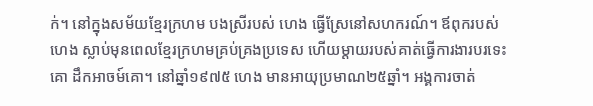ក់។ នៅក្នុងសម័យខ្មែរក្រហម បងស្រីរបស់ ហេង ធ្វើស្រែនៅសហករណ៍។ ឪពុករបស់ ហេង ស្លាប់មុនពេលខ្មែរក្រហមគ្រប់គ្រងប្រទេស ហើយម្ដាយរបស់គាត់ធ្វើការងារបរទេះគោ ដឹកអាចម៍គោ។ នៅឆ្នាំ១៩៧៥ ហេង មានអាយុប្រមាណ២៥ឆ្នាំ។ អង្គការចាត់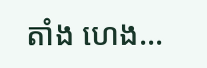តាំង ហេង...